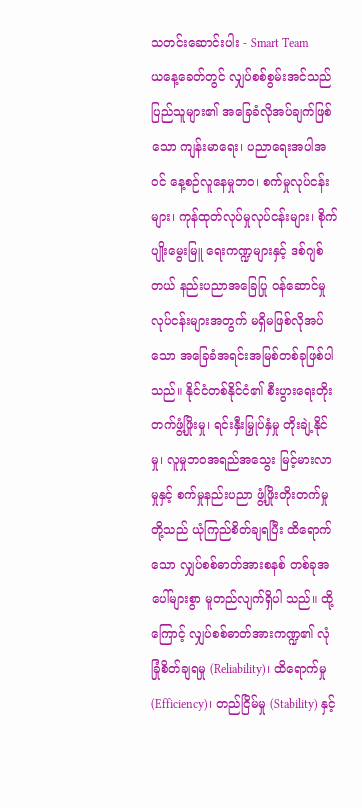သတင်းဆောင်းပါး - Smart Team
ယနေ့ခေတ်တွင် လျှပ်စစ်စွမ်းအင်သည် ပြည်သူများ၏ အခြေခံလိုအပ်ချက်ဖြစ်သော ကျန်းမာရေး၊ ပညာရေးအပါအဝင် နေ့စဉ်လူနေမှုဘဝ၊ စက်မှုလုပ်ငန်းများ၊ ကုန်ထုတ်လုပ်မှုလုပ်ငန်းများ၊ စိုက်ပျိုးမွေးမြူ ရေးကဏ္ဍများနှင့် ဒစ်ဂျစ်တယ် နည်းပညာအခြေပြု ဝန်ဆောင်မှု လုပ်ငန်းများအတွက် မရှိမဖြစ်လိုအပ် သော အခြေခံအရင်းအမြစ်တစ်ခုဖြစ်ပါသည်။ နိုင်ငံတစ်နိုင်ငံ၏ စီးပွားရေးတိုးတက်ဖွံ့ဖြိုးမှု၊ ရင်းနှီးမြှုပ်နှံမှု တိုးချဲ့နိုင်မှု၊ လူမှုဘဝအရည်အသွေး မြင့်မားလာမှုနှင့် စက်မှုနည်းပညာ ဖွံ့ဖြိုးတိုးတက်မှုတို့သည် ယုံကြည်စိတ်ချရပြီး ထိရောက်သော လျှပ်စစ်ဓာတ်အားစနစ် တစ်ခုအပေါ်များစွာ မူတည်လျက်ရှိပါ သည်။ ထို့ကြောင့် လျှပ်စစ်ဓာတ်အားကဏ္ဍ၏ လုံခြုံစိတ်ချရမှု (Reliability)၊ ထိရောက်မှု (Efficiency)၊ တည်ငြိမ်မှု (Stability) နှင့်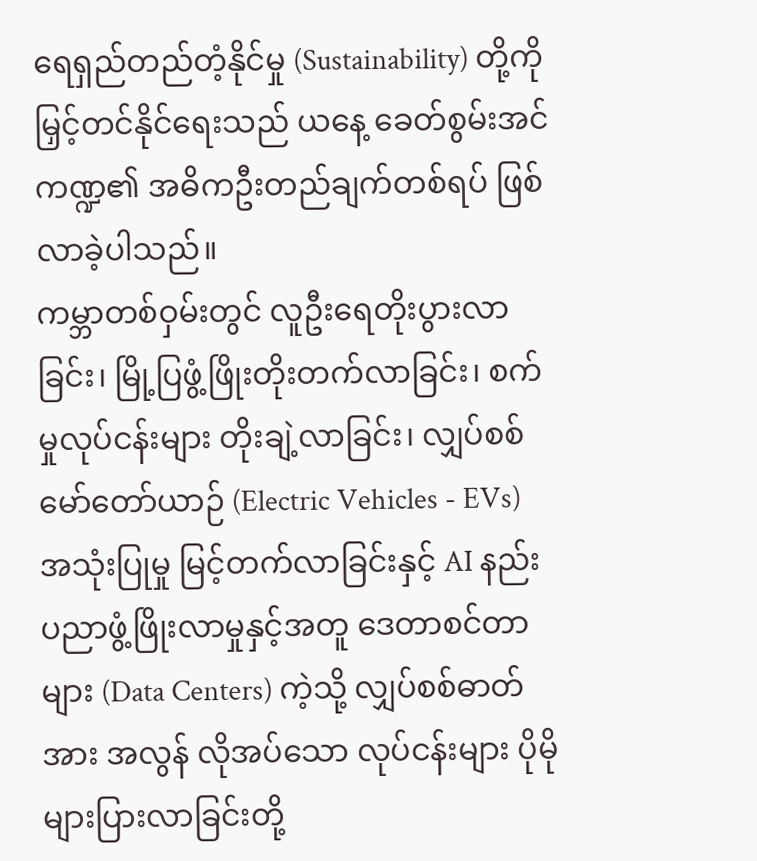ရေရှည်တည်တံ့နိုင်မှု (Sustainability) တို့ကို မြှင့်တင်နိုင်ရေးသည် ယနေ့ ခေတ်စွမ်းအင်ကဏ္ဍ၏ အဓိကဦးတည်ချက်တစ်ရပ် ဖြစ်လာခဲ့ပါသည်။
ကမ္ဘာတစ်ဝှမ်းတွင် လူဦးရေတိုးပွားလာခြင်း၊ မြို့ပြဖွံ့ဖြိုးတိုးတက်လာခြင်း၊ စက်မှုလုပ်ငန်းများ တိုးချဲ့လာခြင်း၊ လျှပ်စစ်မော်တော်ယာဉ် (Electric Vehicles - EVs) အသုံးပြုမှု မြင့်တက်လာခြင်းနှင့် AI နည်းပညာဖွံ့ဖြိုးလာမှုနှင့်အတူ ဒေတာစင်တာများ (Data Centers) ကဲ့သို့ လျှပ်စစ်ဓာတ်အား အလွန် လိုအပ်သော လုပ်ငန်းများ ပိုမိုများပြားလာခြင်းတို့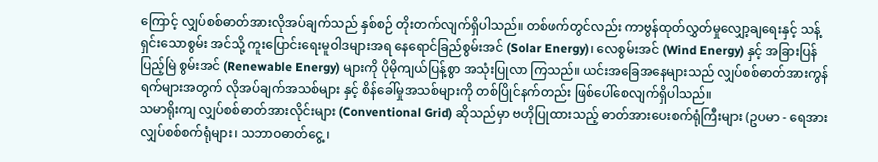ကြောင့် လျှပ်စစ်ဓာတ်အားလိုအပ်ချက်သည် နှစ်စဉ် တိုးတက်လျက်ရှိပါသည်။ တစ်ဖက်တွင်လည်း ကာဗွန်ထုတ်လွှတ်မှုလျှော့ချရေးနှင့် သန့်ရှင်းသောစွမ်း အင်သို့ ကူးပြောင်းရေးမူဝါဒများအရ နေရောင်ခြည်စွမ်းအင် (Solar Energy)၊ လေစွမ်းအင် (Wind Energy) နှင့် အခြားပြန်ပြည့်မြဲ စွမ်းအင် (Renewable Energy) များကို ပိုမိုကျယ်ပြန့်စွာ အသုံးပြုလာ ကြသည်။ ယင်းအခြေအနေများသည် လျှပ်စစ်ဓာတ်အားကွန်ရက်များအတွက် လိုအပ်ချက်အသစ်များ နှင့် စိန်ခေါ်မှုအသစ်များကို တစ်ပြိုင်နက်တည်း ဖြစ်ပေါ်စေလျက်ရှိပါသည်။
သမာရိုးကျ လျှပ်စစ်ဓာတ်အားလိုင်းများ (Conventional Grid) ဆိုသည်မှာ ဗဟိုပြုထားသည့် ဓာတ်အားပေးစက်ရုံကြီးများ (ဥပမာ - ရေအားလျှပ်စစ်စက်ရုံများ၊ သဘာဝဓာတ်ငွေ့ ၊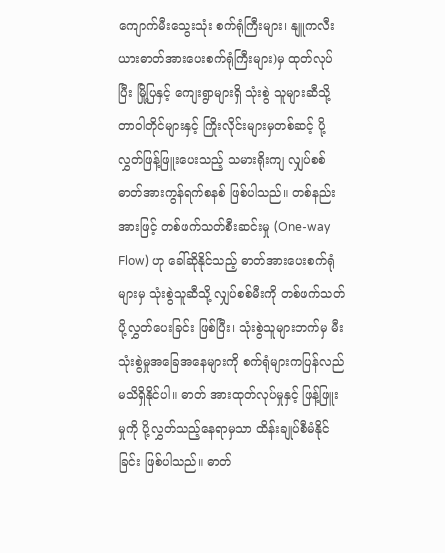ကျောက်မီးသွေးသုံး စက်ရုံကြီးများ၊ နျူကလီးယားဓာတ်အားပေးစက်ရုံကြီးများ)မှ ထုတ်လုပ်ပြီး မြို့ပြနှင့် ကျေးရွာများရှိ သုံးစွဲ သူများဆီသို့ တာဝါတိုင်များနှင့် ကြိုးလိုင်းများမှတစ်ဆင့် ပို့လွှတ်ဖြန့်ဖြူးပေးသည့် သမားရိုးကျ လျှပ်စစ် ဓာတ်အားကွန်ရက်စနစ် ဖြစ်ပါသည်။ တစ်နည်းအားဖြင့် တစ်ဖက်သတ်စီးဆင်းမှု (One-way Flow) ဟု ခေါ်ဆိုနိုင်သည့် ဓာတ်အားပေးစက်ရုံများမှ သုံးစွဲသူဆီသို့ လျှပ်စစ်မီးကို တစ်ဖက်သတ် ပို့လွှတ်ပေးခြင်း ဖြစ်ပြီး၊ သုံးစွဲသူများဘက်မှ မီးသုံးစွဲမှုအခြေအနေများကို စက်ရုံများကပြန်လည်မသိရှိနိုင်ပါ။ ဓာတ် အားထုတ်လုပ်မှုနှင့် ဖြန့်ဖြူးမှုကို ပို့လွှတ်သည့်နေရာမှသာ ထိန်းချုပ်စီမံနိုင်ခြင်း ဖြစ်ပါသည်။ ဓာတ်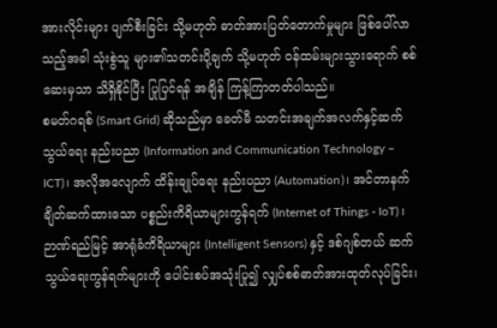အားလိုင်းများ ပျက်စီးခြင်း သို့မဟုတ် ဓာတ်အားပြတ်တောက်မှုများ ဖြစ်ပေါ်လာသည့်အခါ သုံးစွဲသူ များ၏သတင်းပို့ချက် သို့မဟုတ် ဝန်ထမ်းများသွားရောက် စစ်ဆေးမှသာ သိရှိနိုင်ပြီး ပြုပြင်ရန် အချိန် ကြန့်ကြာတတ်ပါသည်။
စမတ်ဂရစ် (Smart Grid) ဆိုသည်မှာ ခေတ်မီ သတင်းအချက်အလက်နှင့်ဆက်သွယ်ရေး နည်းပညာ (Information and Communication Technology – ICT)၊ အလိုအလျောက် ထိန်းချုပ်ရေး နည်းပညာ (Automation)၊ အင်တာနက်ချိတ်ဆက်ထားသော ပစ္စည်းကိရိယာများကွန်ရက် (Internet of Things - IoT) ၊ ဉာဏ်ရည်မြင့် အာရုံခံကိရိယာများ (Intelligent Sensors) နှင့် ဒစ်ဂျစ်တယ် ဆက်သွယ်ရေးကွန်ရက်များကို ပေါင်းစပ်အသုံးပြု၍ လျှပ်စစ်ဓာတ်အားထုတ်လုပ်ခြင်း၊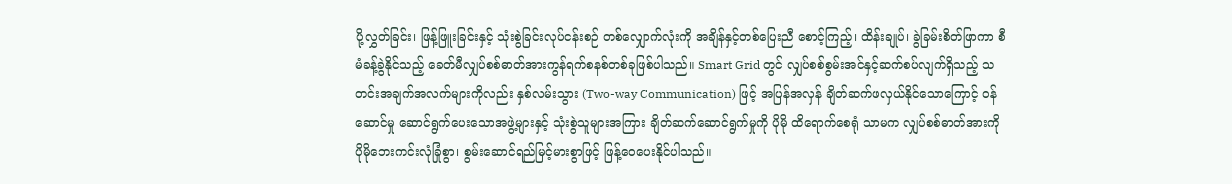ပို့လွှတ်ခြင်း၊ ဖြန့်ဖြူးခြင်းနှင့် သုံးစွဲခြင်းလုပ်ငန်းစဉ် တစ်လျှောက်လုံးကို အချိန်နှင့်တစ်ပြေးညီ စောင့်ကြည့်၊ ထိန်းချုပ်၊ ခွဲခြမ်းစိတ်ဖြာကာ စီမံခန့်ခွဲနိုင်သည့် ခေတ်မီလျှပ်စစ်ဓာတ်အားကွန်ရက်စနစ်တစ်ခုဖြစ်ပါသည်။ Smart Grid တွင် လျှပ်စစ်စွမ်းအင်နှင့်ဆက်စပ်လျက်ရှိသည့် သတင်းအချက်အလက်များကိုလည်း နှစ်လမ်းသွား (Two-way Communication) ဖြင့် အပြန်အလှန် ချိတ်ဆက်ဖလှယ်နိုင်သောကြောင့် ဝန်ဆောင်မှု ဆောင်ရွက်ပေးသောအဖွဲ့များနှင့် သုံးစွဲသူများအကြား ချိတ်ဆက်ဆောင်ရွက်မှုကို ပိုမို ထိရောက်စေရုံ သာမက လျှပ်စစ်ဓာတ်အားကို ပိုမိုဘေးကင်းလုံခြုံစွာ၊ စွမ်းဆောင်ရည်မြင့်မားစွာဖြင့် ဖြန့်ဝေပေးနိုင်ပါသည်။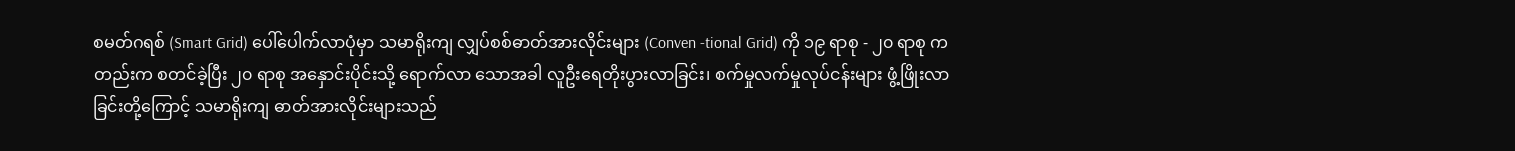စမတ်ဂရစ် (Smart Grid) ပေါ်ပေါက်လာပုံမှာ သမာရိုးကျ လျှပ်စစ်ဓာတ်အားလိုင်းများ (Conven -tional Grid) ကို ၁၉ ရာစု - ၂၀ ရာစု ကတည်းက စတင်ခဲ့ပြီး ၂၀ ရာစု အနှောင်းပိုင်းသို့ ရောက်လာ သောအခါ လူဦးရေတိုးပွားလာခြင်း၊ စက်မှုလက်မှုလုပ်ငန်းများ ဖွံ့ဖြိုးလာခြင်းတို့ကြောင့် သမာရိုးကျ ဓာတ်အားလိုင်းများသည်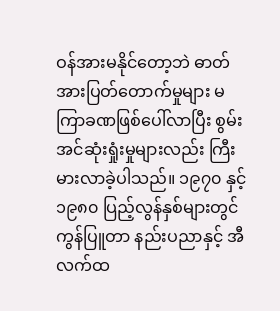ဝန်အားမနိုင်တော့ဘဲ ဓာတ်အားပြတ်တောက်မှုများ မကြာခဏဖြစ်ပေါ်လာပြီး စွမ်းအင်ဆုံးရှုံးမှုများလည်း ကြီးမားလာခဲ့ပါသည်။ ၁၉၇၀ နှင့် ၁၉၈၀ ပြည့်လွန်နှစ်များတွင် ကွန်ပြူတာ နည်းပညာနှင့် အီလက်ထ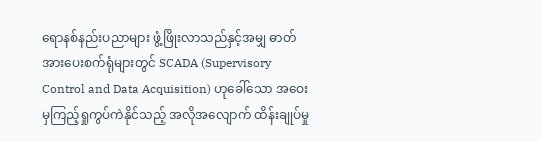ရောနစ်နည်းပညာများ ဖွံ့ဖြိုးလာသည်နှင့်အမျှ ဓာတ်အားပေးစက်ရုံများတွင် SCADA (Supervisory Control and Data Acquisition) ဟုခေါ်သော အဝေးမှကြည့်ရှုကွပ်ကဲနိုင်သည့် အလိုအလျောက် ထိန်းချုပ်မှု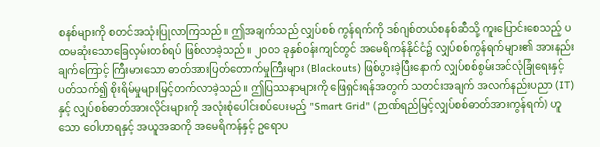စနစ်များကို စတင်အသုံးပြုလာကြသည်။ ဤအချက်သည် လျှပ်စစ် ကွန်ရက်ကို ဒစ်ဂျစ်တယ်စနစ်ဆီသို့ ကူးပြောင်းစေသည့် ပထမဆုံးသောခြေလှမ်းတစ်ရပ် ဖြစ်လာခဲ့သည်။ ၂၀၀၁ ခုနှစ်ဝန်းကျင်တွင် အမေရိကန်နိုင်ငံ၌ လျှပ်စစ်ကွန်ရက်များ၏ အားနည်းချက်ကြောင့် ကြီးမားသော ဓာတ်အားပြတ်တောက်မှုကြီးများ (Blackouts) ဖြစ်ပွားခဲ့ပြီးနောက် လျှပ်စစ်စွမ်းအင်လုံခြုံရေးနှင့် ပတ်သက်၍ စိုးရိမ်မှုများမြင့်တက်လာခဲ့သည်။ ဤပြဿနာများကို ဖြေရှင်းရန်အတွက် သတင်းအချက် အလက်နည်းပညာ (IT) နှင့် လျှပ်စစ်ဓာတ်အားလိုင်းများကို အလုံးစုံပေါင်းစပ်ပေးမည့် "Smart Grid" (ဉာဏ်ရည်မြင့်လျှပ်စစ်ဓာတ်အားကွန်ရက်) ဟူသော ဝေါဟာရနှင့် အယူအဆကို အမေရိကန်နှင့် ဥရောပ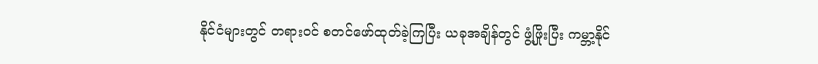နိုင်ငံများတွင် တရားဝင် စတင်ဖော်ထုတ်ခဲ့ကြပြီး ယခုအချိန်တွင် ဖွံ့ဖြိုးပြီး ကမ္ဘာ့နိုင်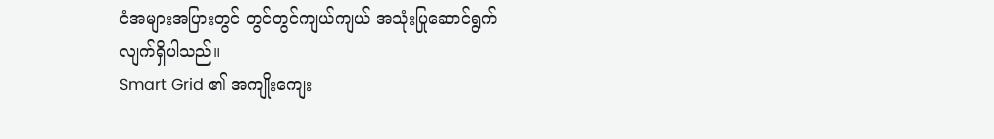ငံအများအပြားတွင် တွင်တွင်ကျယ်ကျယ် အသုံးပြုဆောင်ရွက်လျက်ရှိပါသည်။
Smart Grid ၏ အကျိုးကျေး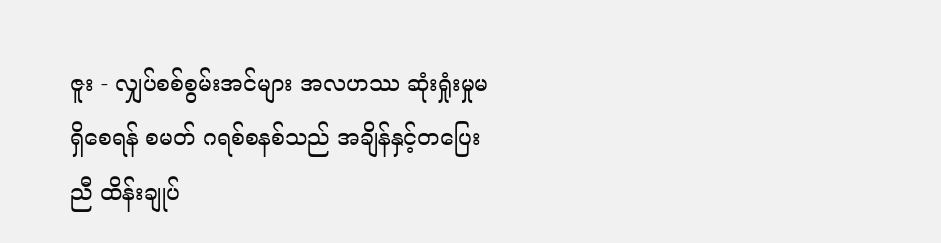ဇူး - လျှပ်စစ်စွမ်းအင်များ အလဟဿ ဆုံးရှုံးမှုမရှိစေရန် စမတ် ဂရစ်စနစ်သည် အချိန်နှင့်တပြေးညီ ထိန်းချုပ်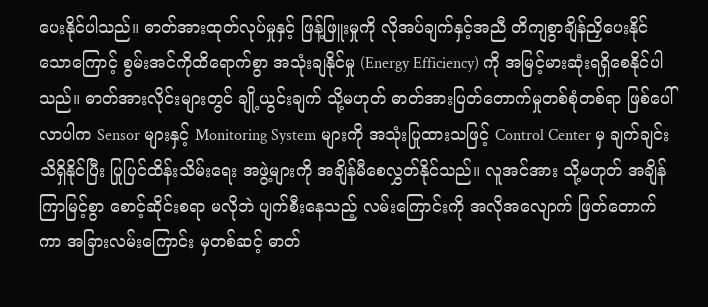ပေးနိုင်ပါသည်။ ဓာတ်အားထုတ်လုပ်မှုနှင့် ဖြန့်ဖြူးမှုကို လိုအပ်ချက်နှင့်အညီ တိကျစွာချိန်ညှိပေးနိုင်သောကြောင့် စွမ်းအင်ကိုထိရောက်စွာ အသုံးချနိုင်မှု (Energy Efficiency) ကို အမြင့်မားဆုံးရရှိစေနိုင်ပါသည်။ ဓာတ်အားလိုင်းများတွင် ချို့ယွင်းချက် သို့မဟုတ် ဓာတ်အားပြတ်တောက်မှုတစ်စုံတစ်ရာ ဖြစ်ပေါ်လာပါက Sensor များနှင့် Monitoring System များကို အသုံးပြုထားသဖြင့် Control Center မှ ချက်ချင်းသိရှိနိုင်ပြီး ပြုပြင်ထိန်းသိမ်းရေး အဖွဲ့များကို အချိန်မီစေလွှတ်နိုင်သည်။ လူအင်အား သို့မဟုတ် အချိန်ကြာမြင့်စွာ စောင့်ဆိုင်းစရာ မလိုဘဲ ပျက်စီးနေသည့် လမ်းကြောင်းကို အလိုအလျောက် ဖြတ်တောက်ကာ အခြားလမ်းကြောင်း မှတစ်ဆင့် ဓာတ်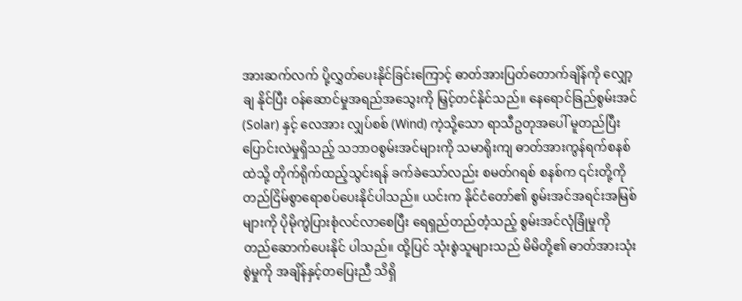အားဆက်လက် ပို့လွှတ်ပေးနိုင်ခြင်းကြောင့် ဓာတ်အားပြတ်တောက်ချိန်ကို လျှော့ချ နိုင်ပြီး ဝန်ဆောင်မှုအရည်အသွေးကို မြှင့်တင်နိုင်သည်။ နေရောင်ခြည်စွမ်းအင် (Solar) နှင့် လေအား လျှပ်စစ် (Wind) ကဲ့သို့သော ရာသီဥတုအပေါ် မူတည်ပြီး ပြောင်းလဲမှုရှိသည့် သဘာဝစွမ်းအင်များကို သမာရိုးကျ ဓာတ်အားကွန်ရက်စနစ်ထဲသို့ တိုက်ရိုက်ထည့်သွင်းရန် ခက်ခဲသော်လည်း စမတ်ဂရစ် စနစ်က ၎င်းတို့ကို တည်ငြိမ်စွာရောစပ်ပေးနိုင်ပါသည်။ ယင်းက နိုင်ငံတော်၏ စွမ်းအင်အရင်းအမြစ် များကို ပိုမိုကွဲပြားစုံလင်လာစေပြီး ရေရှည်တည်တံ့သည့် စွမ်းအင်လုံခြုံမှုကို တည်ဆောက်ပေးနိုင် ပါသည်။ ထို့ပြင် သုံးစွဲသူများသည် မိမိတို့၏ ဓာတ်အားသုံးစွဲမှုကို အချိန်နှင့်တပြေးညီ သိရှိ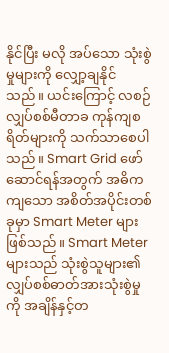နိုင်ပြီး မလို အပ်သော သုံးစွဲမှုများကို လျှော့ချနိုင်သည်။ ယင်းကြောင့် လစဉ် လျှပ်စစ်မီတာခ ကုန်ကျစရိတ်များကို သက်သာစေပါသည်။ Smart Grid ဖော်ဆောင်ရန်အတွက် အဓိကကျသော အစိတ်အပိုင်းတစ်ခုမှာ Smart Meter များဖြစ်သည်။ Smart Meter များသည် သုံးစွဲသူများ၏ လျှပ်စစ်ဓာတ်အားသုံးစွဲမှုကို အချိန်နှင့်တ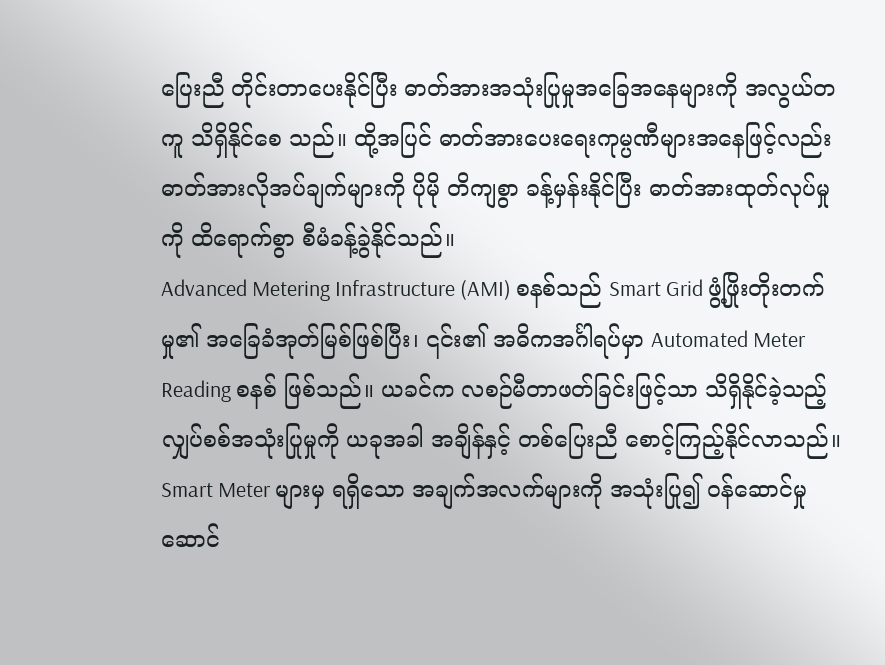ပြေးညီ တိုင်းတာပေးနိုင်ပြီး ဓာတ်အားအသုံးပြုမှုအခြေအနေများကို အလွယ်တကူ သိရှိနိုင်စေ သည်။ ထို့အပြင် ဓာတ်အားပေးရေးကုမ္ပဏီများအနေဖြင့်လည်း ဓာတ်အားလိုအပ်ချက်များကို ပိုမို တိကျစွာ ခန့်မှန်းနိုင်ပြီး ဓာတ်အားထုတ်လုပ်မှုကို ထိရောက်စွာ စီမံခန့်ခွဲနိုင်သည်။
Advanced Metering Infrastructure (AMI) စနစ်သည် Smart Grid ဖွံ့ဖြိုးတိုးတက်မှု၏ အခြေခံအုတ်မြစ်ဖြစ်ပြီး၊ ၎င်း၏ အဓိကအင်္ဂါရပ်မှာ Automated Meter Reading စနစ် ဖြစ်သည်။ ယခင်က လစဉ်မီတာဖတ်ခြင်းဖြင့်သာ သိရှိနိုင်ခဲ့သည့် လျှပ်စစ်အသုံးပြုမှုကို ယခုအခါ အချိန်နှင့် တစ်ပြေးညီ စောင့်ကြည့်နိုင်လာသည်။ Smart Meter များမှ ရရှိသော အချက်အလက်များကို အသုံးပြု၍ ဝန်ဆောင်မှု ဆောင်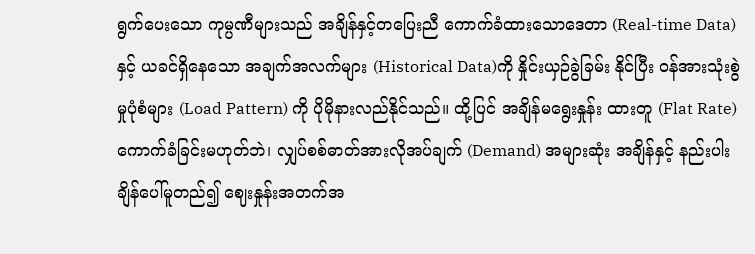ရွက်ပေးသော ကုမ္ပဏီများသည် အချိန်နှင့်တပြေးညီ ကောက်ခံထားသောဒေတာ (Real-time Data) နှင့် ယခင်ရှိနေသော အချက်အလက်များ (Historical Data)ကို နှိုင်းယှဉ်ခွဲခြမ်း နိုင်ပြီး ဝန်အားသုံးစွဲမှုပုံစံများ (Load Pattern) ကို ပိုမိုနားလည်နိုင်သည်။ ထို့ပြင် အချိန်မရွေးနှုန်း ထားတူ (Flat Rate) ကောက်ခံခြင်းမဟုတ်ဘဲ၊ လျှပ်စစ်ဓာတ်အားလိုအပ်ချက် (Demand) အများဆုံး အချိန်နှင့် နည်းပါးချိန်ပေါ်မူတည်၍ ဈေးနှုန်းအတက်အ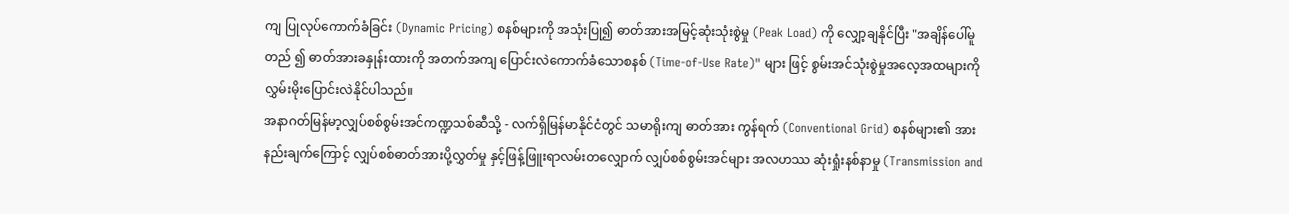ကျ ပြုလုပ်ကောက်ခံခြင်း (Dynamic Pricing) စနစ်များကို အသုံးပြု၍ ဓာတ်အားအမြင့်ဆုံးသုံးစွဲမှု (Peak Load) ကို လျှော့ချနိုင်ပြီး "အချိန်ပေါ်မူတည် ၍ ဓာတ်အားခနှုန်းထားကို အတက်အကျ ပြောင်းလဲကောက်ခံသောစနစ် (Time-of-Use Rate)" များ ဖြင့် စွမ်းအင်သုံးစွဲမှုအလေ့အထများကို လွှမ်းမိုးပြောင်းလဲနိုင်ပါသည်။
အနာဂတ်မြန်မာ့လျှပ်စစ်စွမ်းအင်ကဏ္ဍသစ်ဆီသို့ - လက်ရှိမြန်မာနိုင်ငံတွင် သမာရိုးကျ ဓာတ်အား ကွန်ရက် (Conventional Grid) စနစ်များ၏ အားနည်းချက်ကြောင့် လျှပ်စစ်ဓာတ်အားပို့လွှတ်မှု နှင့်ဖြန့်ဖြူးရာလမ်းတလျှောက် လျှပ်စစ်စွမ်းအင်များ အလဟဿ ဆုံးရှုံးနစ်နာမှု (Transmission and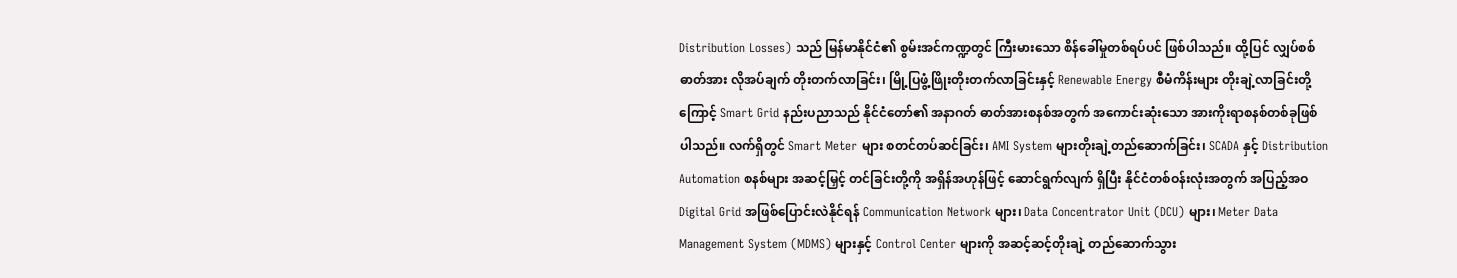Distribution Losses) သည် မြန်မာနိုင်ငံ၏ စွမ်းအင်ကဏ္ဍတွင် ကြီးမားသော စိန်ခေါ်မှုတစ်ရပ်ပင် ဖြစ်ပါသည်။ ထို့ပြင် လျှပ်စစ်ဓာတ်အား လိုအပ်ချက် တိုးတက်လာခြင်း၊ မြို့ပြဖွံ့ဖြိုးတိုးတက်လာခြင်းနှင့် Renewable Energy စီမံကိန်းများ တိုးချဲ့လာခြင်းတို့ကြောင့် Smart Grid နည်းပညာသည် နိုင်ငံတော်၏ အနာဂတ် ဓာတ်အားစနစ်အတွက် အကောင်းဆုံးသော အားကိုးရာစနစ်တစ်ခုဖြစ်ပါသည်။ လက်ရှိတွင် Smart Meter များ စတင်တပ်ဆင်ခြင်း၊ AMI System များတိုးချဲ့တည်ဆောက်ခြင်း၊ SCADA နှင့် Distribution Automation စနစ်များ အဆင့်မြှင့် တင်ခြင်းတို့ကို အရှိန်အဟုန်ဖြင့် ဆောင်ရွက်လျက် ရှိပြီး နိုင်ငံတစ်ဝန်းလုံးအတွက် အပြည့်အဝ Digital Grid အဖြစ်ပြောင်းလဲနိုင်ရန် Communication Network များ၊ Data Concentrator Unit (DCU) များ၊ Meter Data Management System (MDMS) များနှင့် Control Center များကို အဆင့်ဆင့်တိုးချဲ့ တည်ဆောက်သွား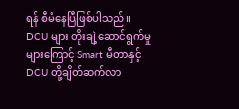ရန် စီမံနေပြီဖြစ်ပါသည်။
DCU များ တိုးချဲ့ဆောင်ရွက်မှုများကြောင့် Smart မီတာနှင့် DCU တို့ချိတ်ဆက်လာ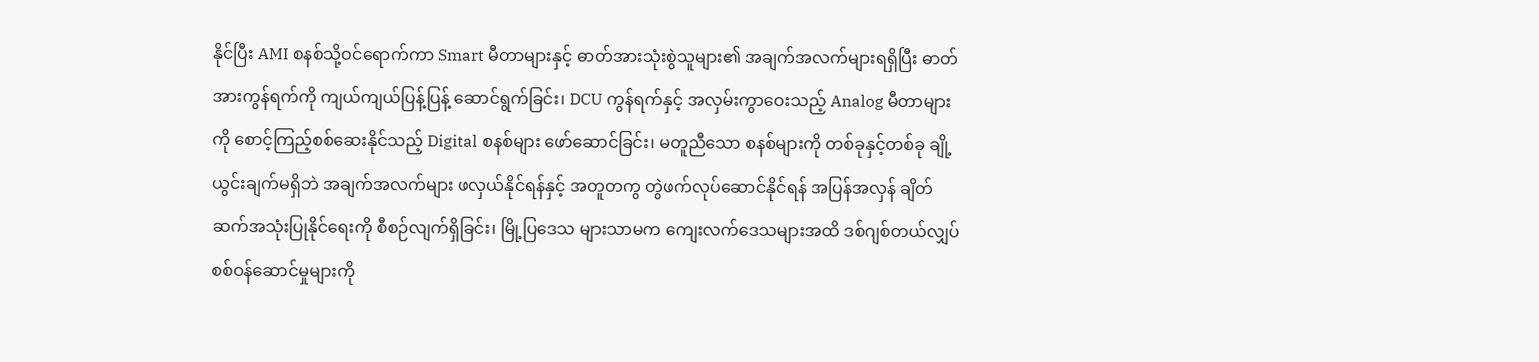နိုင်ပြီး AMI စနစ်သို့ဝင်ရောက်ကာ Smart မီတာများနှင့် ဓာတ်အားသုံးစွဲသူများ၏ အချက်အလက်များရရှိပြီး ဓာတ်အားကွန်ရက်ကို ကျယ်ကျယ်ပြန့်ပြန့် ဆောင်ရွက်ခြင်း၊ DCU ကွန်ရက်နှင့် အလှမ်းကွာဝေးသည့် Analog မီတာများကို စောင့်ကြည့်စစ်ဆေးနိုင်သည့် Digital စနစ်များ ဖော်ဆောင်ခြင်း၊ မတူညီသော စနစ်များကို တစ်ခုနှင့်တစ်ခု ချို့ယွင်းချက်မရှိဘဲ အချက်အလက်များ ဖလှယ်နိုင်ရန်နှင့် အတူတကွ တွဲဖက်လုပ်ဆောင်နိုင်ရန် အပြန်အလှန် ချိတ်ဆက်အသုံးပြုနိုင်ရေးကို စီစဉ်လျက်ရှိခြင်း၊ မြို့ပြဒေသ များသာမက ကျေးလက်ဒေသများအထိ ဒစ်ဂျစ်တယ်လျှပ်စစ်ဝန်ဆောင်မှုများကို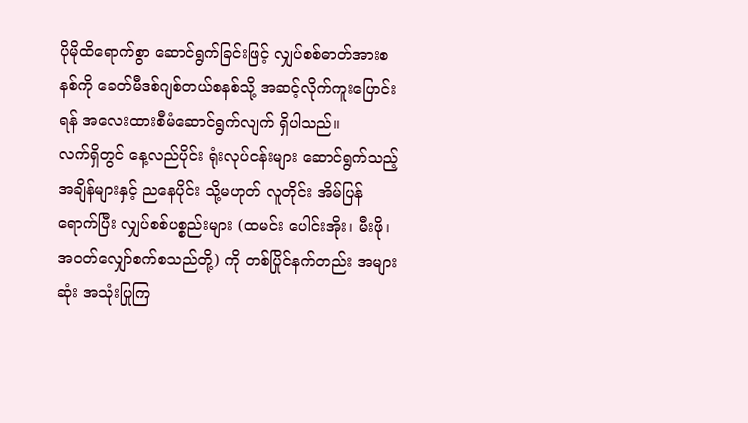ပိုမိုထိရောက်စွာ ဆောင်ရွက်ခြင်းဖြင့် လျှပ်စစ်ဓာတ်အားစနစ်ကို ခေတ်မီဒစ်ဂျစ်တယ်စနစ်သို့ အဆင့်လိုက်ကူးပြောင်းရန် အလေးထားစီမံဆောင်ရွက်လျက် ရှိပါသည်။
လက်ရှိတွင် နေ့လည်ပိုင်း ရုံးလုပ်ငန်းများ ဆောင်ရွက်သည့်အချိန်များနှင့် ညနေပိုင်း သို့မဟုတ် လူတိုင်း အိမ်ပြန်ရောက်ပြီး လျှပ်စစ်ပစ္စည်းများ (ထမင်း ပေါင်းအိုး၊ မီးဖို၊ အဝတ်လျှော်စက်စသည်တို့) ကို တစ်ပြိုင်နက်တည်း အများဆုံး အသုံးပြုကြ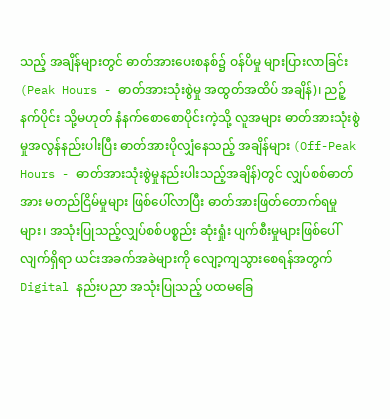သည့် အချိန်များတွင် ဓာတ်အားပေးစနစ်၌ ဝန်ပိမှု များပြားလာခြင်း (Peak Hours - ဓာတ်အားသုံးစွဲမှု အထွတ်အထိပ် အချိန်)၊ ညဉ့်နက်ပိုင်း သို့မဟုတ် နံနက်စောစောပိုင်းကဲ့သို့ လူအများ ဓာတ်အားသုံးစွဲမှုအလွန်နည်းပါးပြီး ဓာတ်အားပိုလျှံနေသည့် အချိန်များ (Off-Peak Hours - ဓာတ်အားသုံးစွဲမှုနည်းပါးသည့်အချိန်)တွင် လျှပ်စစ်ဓာတ်အား မတည်ငြိမ်မှုများ ဖြစ်ပေါ်လာပြီး ဓာတ်အားဖြတ်တောက်ရမှုများ၊ အသုံးပြုသည့်လျှပ်စစ်ပစ္စည်း ဆုံးရှုံး ပျက်စီးမှုများဖြစ်ပေါ်လျက်ရှိရာ ယင်းအခက်အခဲများကို လျော့ကျသွားစေရန်အတွက် Digital နည်းပညာ အသုံးပြုသည့် ပထမခြေ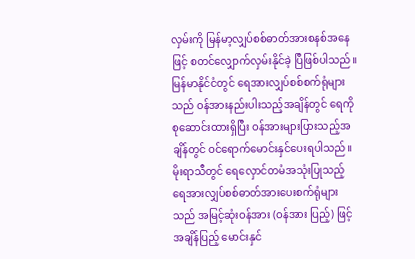လှမ်းကို မြန်မာ့လျှပ်စစ်ဓာတ်အားစနစ်အနေဖြင့် စတင်လျှောက်လှမ်းနိုင်ခဲ့ ပြီဖြစ်ပါသည်။
မြန်မာနိုင်ငံတွင် ရေအားလျှပ်စစ်စက်ရုံများသည် ဝန်အားနည်းပါးသည့်အချိန်တွင် ရေကို စုဆောင်းထားရှိပြီး ဝန်အားများပြားသည့်အချိန်တွင် ဝင်ရောက်မောင်းနှင်ပေးရပါသည်။ မိုးရာသီတွင် ရေလှောင်တမံအသုံးပြုသည့် ရေအားလျှပ်စစ်ဓာတ်အားပေးစက်ရုံများသည် အမြင့်ဆုံးဝန်အား (ဝန်အား ပြည့်) ဖြင့် အချိန်ပြည့် မောင်းနှင်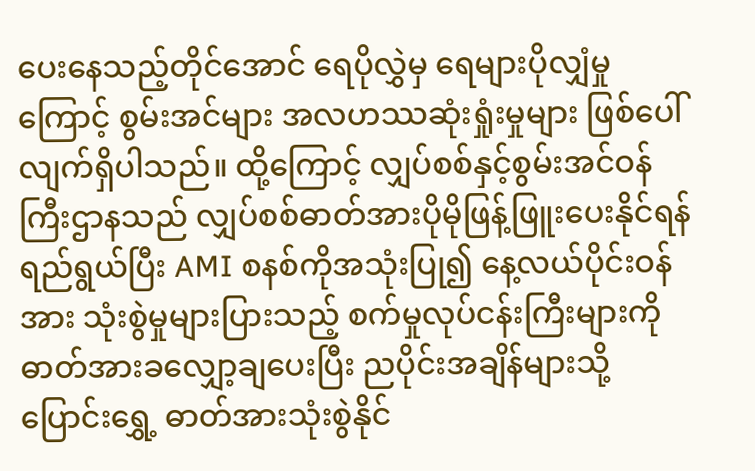ပေးနေသည့်တိုင်အောင် ရေပိုလွှဲမှ ရေများပိုလျှံမှုကြောင့် စွမ်းအင်များ အလဟဿဆုံးရှုံးမှုများ ဖြစ်ပေါ်လျက်ရှိပါသည်။ ထို့ကြောင့် လျှပ်စစ်နှင့်စွမ်းအင်ဝန်ကြီးဌာနသည် လျှပ်စစ်ဓာတ်အားပိုမိုဖြန့်ဖြူးပေးနိုင်ရန် ရည်ရွယ်ပြီး AMI စနစ်ကိုအသုံးပြု၍ နေ့လယ်ပိုင်းဝန်အား သုံးစွဲမှုများပြားသည့် စက်မှုလုပ်ငန်းကြီးများကို ဓာတ်အားခလျှော့ချပေးပြီး ညပိုင်းအချိန်များသို့ ပြောင်းရွှေ့ ဓာတ်အားသုံးစွဲနိုင်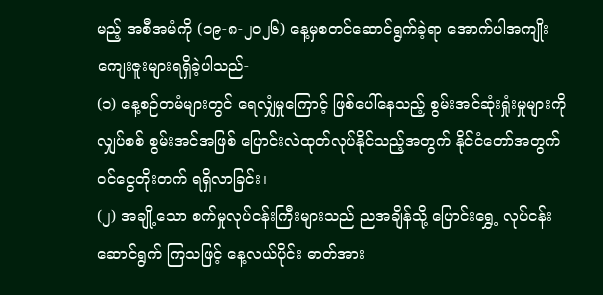မည့် အစီအမံကို (၁၉-၈-၂၀၂၆) နေ့မှစတင်ဆောင်ရွက်ခဲ့ရာ အောက်ပါအကျိုး ကျေးဇူးများရရှိခဲ့ပါသည်-
(၁) နေ့စဉ်တမံများတွင် ရေလျှံမှုကြောင့် ဖြစ်ပေါ်နေသည့် စွမ်းအင်ဆုံးရှုံးမှုများကို လျှပ်စစ် စွမ်းအင်အဖြစ် ပြောင်းလဲထုတ်လုပ်နိုင်သည့်အတွက် နိုင်ငံတော်အတွက် ဝင်ငွေတိုးတက် ရရှိလာခြင်း၊
(၂) အချို့သော စက်မှုလုပ်ငန်းကြီးများသည် ညအချိန်သို့ ပြောင်းရွှေ့ လုပ်ငန်းဆောင်ရွက် ကြသဖြင့် နေ့လယ်ပိုင်း ဓာတ်အား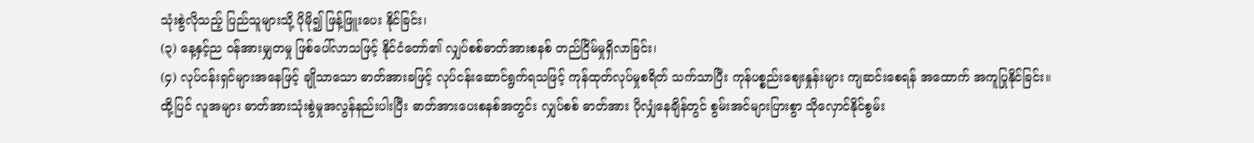သုံးစွဲလိုသည့် ပြည်သူများသို့ ပိုမို၍ ဖြန့်ဖြူးပေး နိုင်ခြင်း၊
(၃) နေ့နှင့်ည ဝန်အားမျှတမှု ဖြစ်ပေါ်လာသဖြင့် နိုင်ငံတော်၏ လျှပ်စစ်ဓာတ်အားစနစ် တည်ငြိမ်မှုရှိလာခြင်း၊
(၄) လုပ်ငန်းရှင်များအနေဖြင့် ချိုသာသော ဓာတ်အားခဖြင့် လုပ်ငန်းဆောင်ရွက်ရသဖြင့် ကုန်ထုတ်လုပ်မှုစရိတ် သက်သာပြီး ကုန်ပစ္စည်းဈေးနှုန်းများ ကျဆင်းစေရန် အထောက် အကူပြုနိုင်ခြင်း။
ထို့ပြင် လူအများ ဓာတ်အားသုံးစွဲမှုအလွန်နည်းပါးပြီး ဓာတ်အားပေးစနစ်အတွင်း လျှပ်စစ် ဓာတ်အား ပိုလျှံနေချိန်တွင် စွမ်းအင်များပြားစွာ သိုလှောင်နိုင်စွမ်း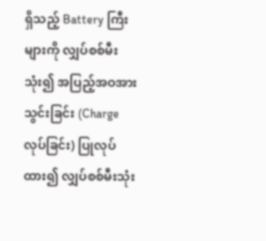ရှိသည့် Battery ကြီးများကို လျှပ်စစ်မီး သုံး၍ အပြည့်အဝအားသွင်းခြင်း (Charge လုပ်ခြင်း) ပြုလုပ်ထား၍ လျှပ်စစ်မီးသုံး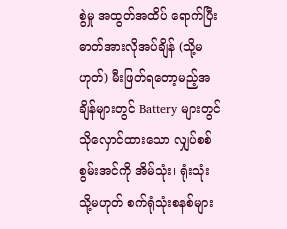စွဲမှု အထွတ်အထိပ် ရောက်ပြီး ဓာတ်အားလိုအပ်ချိန် (သို့မဟုတ်) မီးဖြတ်ရတော့မည့်အချိန်များတွင် Battery များတွင် သိုလှောင်ထားသော လျှပ်စစ်စွမ်းအင်ကို အိမ်သုံး၊ ရုံးသုံး သို့မဟုတ် စက်ရုံသုံးစနစ်များ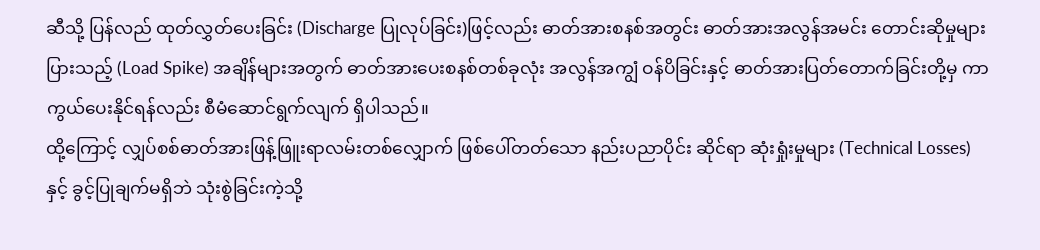ဆီသို့ ပြန်လည် ထုတ်လွှတ်ပေးခြင်း (Discharge ပြုလုပ်ခြင်း)ဖြင့်လည်း ဓာတ်အားစနစ်အတွင်း ဓာတ်အားအလွန်အမင်း တောင်းဆိုမှုများပြားသည့် (Load Spike) အချိန်များအတွက် ဓာတ်အားပေးစနစ်တစ်ခုလုံး အလွန်အကျွံ ဝန်ပိခြင်းနှင့် ဓာတ်အားပြတ်တောက်ခြင်းတို့မှ ကာကွယ်ပေးနိုင်ရန်လည်း စီမံဆောင်ရွက်လျက် ရှိပါသည်။
ထို့ကြောင့် လျှပ်စစ်ဓာတ်အားဖြန့်ဖြူးရာလမ်းတစ်လျှောက် ဖြစ်ပေါ်တတ်သော နည်းပညာပိုင်း ဆိုင်ရာ ဆုံးရှုံးမှုများ (Technical Losses) နှင့် ခွင့်ပြုချက်မရှိဘဲ သုံးစွဲခြင်းကဲ့သို့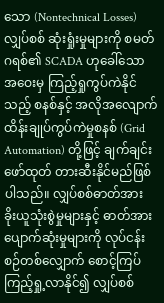သော (Nontechnical Losses) လျှပ်စစ် ဆုံးရှုံးမှုများကို စမတ်ဂရစ်၏ SCADA ဟုခေါ်သော အဝေးမှ ကြည့်ရှုကွပ်ကဲနိုင်သည့် စနစ်နှင့် အလိုအလျောက် ထိန်းချုပ်ကွပ်ကဲမှုစနစ် (Grid Automation) တို့ဖြင့် ချက်ချင်းဖော်ထုတ် တားဆီးနိုင်မည်ဖြစ်ပါသည်။ လျှပ်စစ်ဓာတ်အား ခိုးယူသုံးစွဲမှုများနှင့် ဓာတ်အားပျောက်ဆုံးမှုများကို လုပ်ငန်းစဉ်တစ်လျှောက် စောင့်ကြပ်ကြည့်ရှု့လာနိုင်၍ လျှပ်စစ်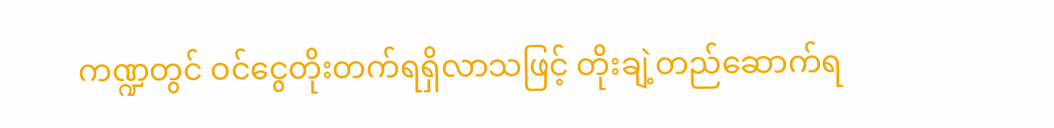ကဏ္ဍတွင် ဝင်ငွေတိုးတက်ရရှိလာသဖြင့် တိုးချဲ့တည်ဆောက်ရ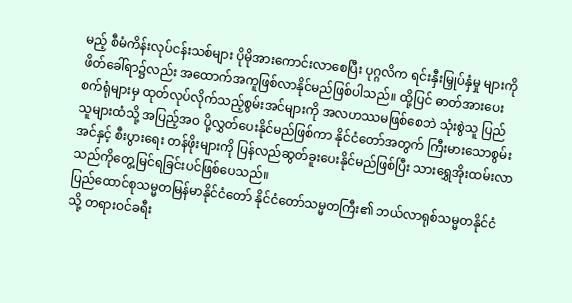မည့် စီမံကိန်းလုပ်ငန်းသစ်များ ပိုမိုအားကောင်းလာစေပြီး ပုဂ္ဂလိက ရင်းနှီးမြှုပ်နှံမှု များကို ဖိတ်ခေါ်ရာ၌လည်း အထောက်အကူဖြစ်လာနိုင်မည်ဖြစ်ပါသည်။ ထို့ပြင် ဓာတ်အားပေး စက်ရုံများမှ ထုတ်လုပ်လိုက်သည့်စွမ်းအင်များကို အလဟဿမဖြစ်စေဘဲ သုံးစွဲသူ ပြည်သူများထံသို့ အပြည့်အဝ ပို့လွှတ်ပေးနိုင်မည်ဖြစ်ကာ နိုင်ငံတော်အတွက် ကြီးမားသောစွမ်းအင်နှင့် စီးပွားရေး တန်ဖိုးများကို ပြန်လည်ဆွတ်ခူးပေးနိုင်မည်ဖြစ်ပြီး သားရွှေအိုးထမ်းလာသည်ကိုတွေ့မြင်ရခြင်းပင်ဖြစ်ပေသည်။
ပြည်ထောင်စုသမ္မတမြန်မာနိုင်ငံတော် နိုင်ငံတော်သမ္မတကြီး၏ ဘယ်လာရုစ်သမ္မတနိုင်ငံသို့ တရားဝင်ခရီး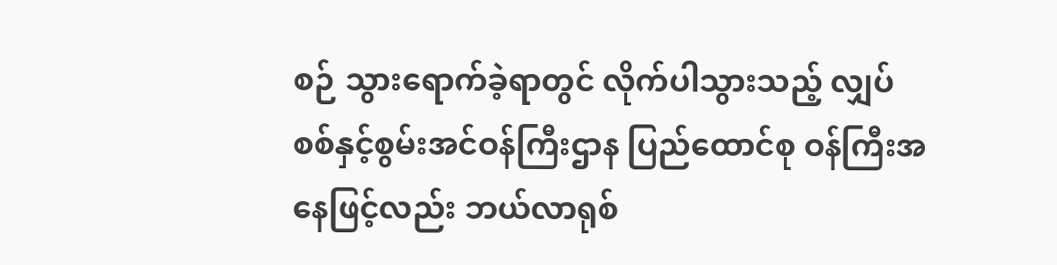စဉ် သွားရောက်ခဲ့ရာတွင် လိုက်ပါသွားသည့် လျှပ်စစ်နှင့်စွမ်းအင်ဝန်ကြီးဌာန ပြည်ထောင်စု ဝန်ကြီးအနေဖြင့်လည်း ဘယ်လာရုစ်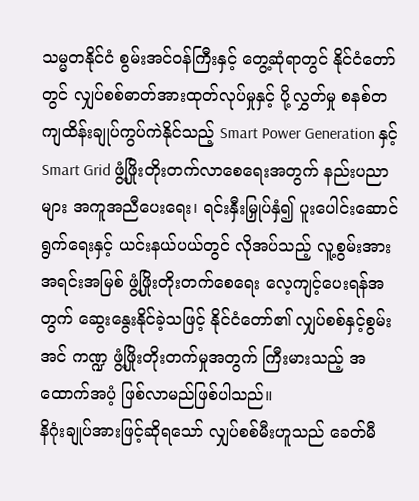သမ္မတနိုင်ငံ စွမ်းအင်ဝန်ကြီးနှင့် တွေ့ဆုံရာတွင် နိုင်ငံတော်တွင် လျှပ်စစ်ဓာတ်အားထုတ်လုပ်မှုနှင့် ပို့လွှတ်မှု စနစ်တကျထိန်းချုပ်ကွပ်ကဲနိုင်သည့် Smart Power Generation နှင့် Smart Grid ဖွံ့ဖြိုးတိုးတက်လာစေရေးအတွက် နည်းပညာများ အကူအညီပေးရေး၊ ရင်းနှီးမြှုပ်နှံ၍ ပူးပေါင်းဆောင်ရွက်ရေးနှင့် ယင်းနယ်ပယ်တွင် လိုအပ်သည့် လူ့စွမ်းအားအရင်းအမြစ် ဖွံ့ဖြိုးတိုးတက်စေရေး လေ့ကျင့်ပေးရန်အတွက် ဆွေးနွေးနိုင်ခဲ့သဖြင့် နိုင်ငံတော်၏ လျှပ်စစ်နှင့်စွမ်းအင် ကဏ္ဍ ဖွံ့ဖြိုးတိုးတက်မှုအတွက် ကြီးမားသည့် အထောက်အပံ့ ဖြစ်လာမည်ဖြစ်ပါသည်။
နိဂုံးချုပ်အားဖြင့်ဆိုရသော် လျှပ်စစ်မီးဟူသည် ခေတ်မီ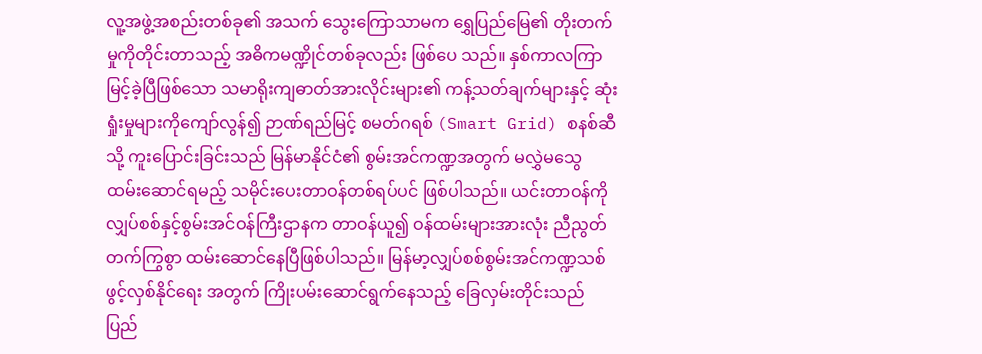လူ့အဖွဲ့အစည်းတစ်ခု၏ အသက် သွေးကြောသာမက ရွှေပြည်မြေ၏ တိုးတက်မှုကိုတိုင်းတာသည့် အဓိကမဏ္ဍိုင်တစ်ခုလည်း ဖြစ်ပေ သည်။ နှစ်ကာလကြာမြင့်ခဲ့ပြီဖြစ်သော သမာရိုးကျဓာတ်အားလိုင်းများ၏ ကန့်သတ်ချက်များနှင့် ဆုံးရှုံးမှုများကိုကျော်လွန်၍ ဉာဏ်ရည်မြင့် စမတ်ဂရစ် (Smart Grid) စနစ်ဆီသို့ ကူးပြောင်းခြင်းသည် မြန်မာနိုင်ငံ၏ စွမ်းအင်ကဏ္ဍအတွက် မလွှဲမသွေ ထမ်းဆောင်ရမည့် သမိုင်းပေးတာဝန်တစ်ရပ်ပင် ဖြစ်ပါသည်။ ယင်းတာဝန်ကို လျှပ်စစ်နှင့်စွမ်းအင်ဝန်ကြီးဌာနက တာဝန်ယူ၍ ဝန်ထမ်းများအားလုံး ညီညွတ်တက်ကြွစွာ ထမ်းဆောင်နေပြီဖြစ်ပါသည်။ မြန်မာ့လျှပ်စစ်စွမ်းအင်ကဏ္ဍသစ် ဖွင့်လှစ်နိုင်ရေး အတွက် ကြိုးပမ်းဆောင်ရွက်နေသည့် ခြေလှမ်းတိုင်းသည် ပြည်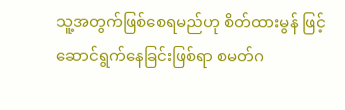သူ့အတွက်ဖြစ်စေရမည်ဟု စိတ်ထားမွန် ဖြင့် ဆောင်ရွက်နေခြင်းဖြစ်ရာ စမတ်ဂ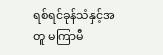ရစ်ရင်ခုန်သံနှင့်အတူ မကြာမီ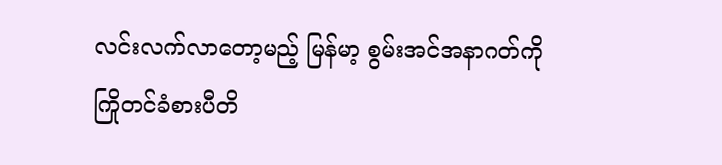လင်းလက်လာတော့မည့် မြန်မာ့ စွမ်းအင်အနာဂတ်ကို ကြိုတင်ခံစားပီတိ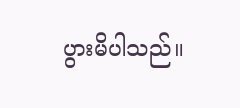ပွားမိပါသည်။